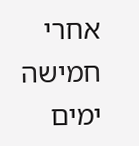אחרי חמישה ימים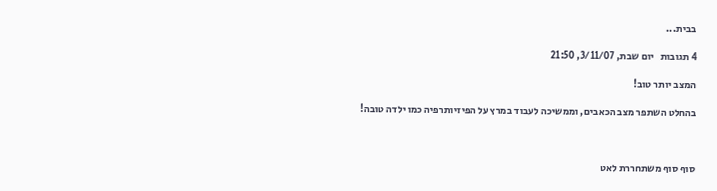בבית...

4 תגובות   יום שבת, 3/11/07, 21:50

המצב יותר טוב!

בהחלט השתפר מצב הכאבים, וממשיכה לעבוד במרץ על הפיזיותרפיה כמו ילדה טובה!



סוף סוף משתחררת לאט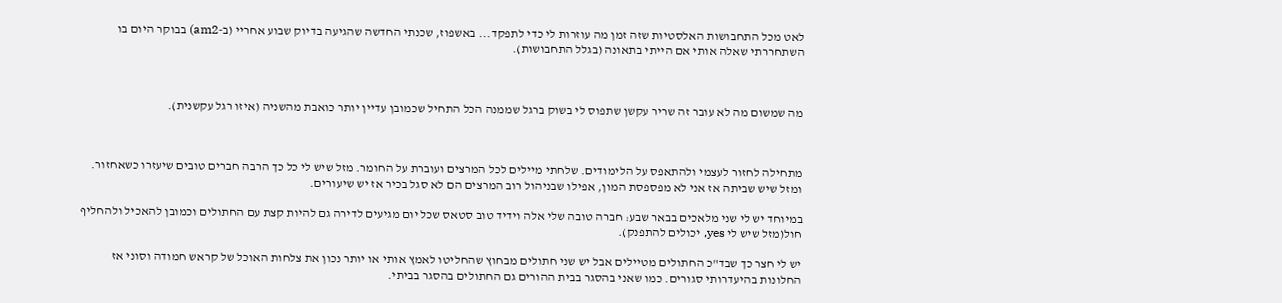לאט מכל התחבושות האלסטיות שזה זמן מה עוזרות לי כדי לתפקד... באשפוז, שכנתי החדשה שהגיעה בדיוק שבוע אחריי (ב-am2) בבוקר היום בו השתחררתי שאלה אותי אם הייתי בתאונה (בגלל התחבושות).



מה שמשום מה לא עובר זה שריר עקשן שתפוס לי בשוק ברגל שממנה הכל התחיל שכמובן עדיין יותר כואבת מהשניה (איזו רגל עקשנית).



מתחילה לחזור לעצמי ולהתאפס על הלימודים. שלחתי מיילים לכל המרצים ועוברת על החומר. מזל שיש לי כל כך הרבה חברים טובים שיעזרו כשאחזור. ומזל שיש שביתה אז אני לא מפספסת המון, אפילו שבניהול רוב המרצים הם לא סגל בכיר אז יש שיעורים.

במיוחד יש לי שני מלאכים בבאר שבע: חברה טובה שלי אלה וידיד טוב סטאס שכל יום מגיעים לדירה גם להיות קצת עם החתולים וכמובן להאכיל ולהחליף חול(מזל שיש לי yes, יכולים להתפנק).

יש לי חצר כך שבד"כ החתולים מטיילים אבל יש שני חתולים מבחוץ שהחליטו לאמץ אותי או יותר נכון את צלחות האוכל של קראש חמודה וסוני אז החלונות בהיעדרותי סגורים. כמו שאני בהסגר בבית ההורים גם החתולים בהסגר בביתי.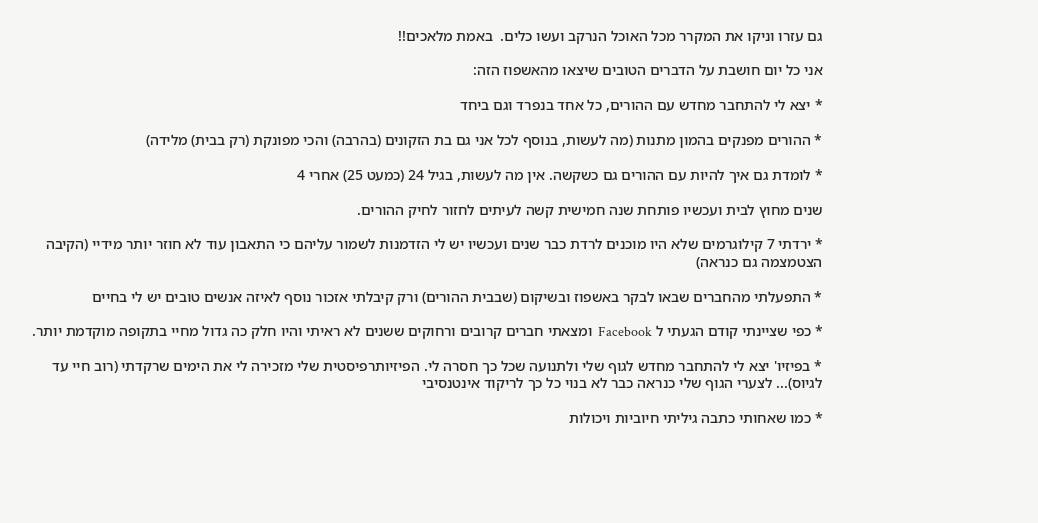גם עזרו וניקו את המקרר מכל האוכל הנרקב ועשו כלים.  באמת מלאכים!!

אני כל יום חושבת על הדברים הטובים שיצאו מהאשפוז הזה:

* יצא לי להתחבר מחדש עם ההורים, כל אחד בנפרד וגם ביחד

* ההורים מפנקים בהמון מתנות (מה לעשות, בנוסף לכל אני גם בת הזקונים (בהרבה) והכי מפונקת (רק בבית) מלידה)

* לומדת גם איך להיות עם ההורים גם כשקשה. אין מה לעשות, בגיל 24 (כמעט 25) אחרי 4

שנים מחוץ לבית ועכשיו פותחת שנה חמישית קשה לעיתים לחזור לחיק ההורים.

* ירדתי 7 קילוגרמים שלא היו מוכנים לרדת כבר שנים ועכשיו יש לי הזדמנות לשמור עליהם כי התאבון עוד לא חוזר יותר מידיי (הקיבה הצטמצמה גם כנראה)

* התפעלתי מהחברים שבאו לבקר באשפוז ובשיקום (שבבית ההורים) ורק קיבלתי אזכור נוסף לאיזה אנשים טובים יש לי בחיים

* כפי שציינתי קודם הגעתי ל Facebook  ומצאתי חברים קרובים ורחוקים ששנים לא ראיתי והיו חלק כה גדול מחיי בתקופה מוקדמת יותר.

* בפיזיו' יצא לי להתחבר מחדש לגוף שלי ולתנועה שכל כך חסרה לי. הפיזיותרפיסטית שלי מזכירה לי את הימים שרקדתי (רוב חיי עד לגיוס)... לצערי הגוף שלי כנראה כבר לא בנוי כל כך לריקוד אינטנסיבי

* כמו שאחותי כתבה גיליתי חיוביות ויכולות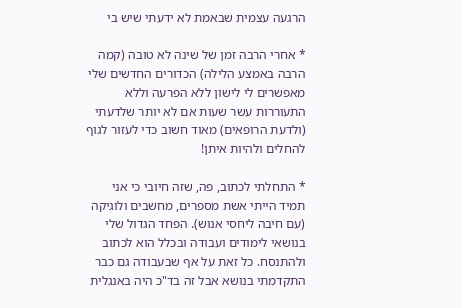הרגעה עצמית שבאמת לא ידעתי שיש בי

* אחרי הרבה זמן של שינה לא טובה (קמה הרבה באמצע הלילה) הכדורים החדשים שלי מאפשרים לי לישון ללא הפרעה וללא התעוררות עשר שעות אם לא יותר שלדעתי (ולדעת הרופאים) מאוד חשוב כדי לעזור לגוף להחלים ולהיות איתן!

* התחלתי לכתוב, פה, שזה חיובי כי אני תמיד הייתי אשת מספרים, מחשבים ולוגיקה (עם חיבה ליחסי אנוש). הפחד הגדול שלי בנושאי לימודים ועבודה ובכלל הוא לכתוב ולהתנסח. כל זאת על אף שבעבודה גם כבר התקדמתי בנושא אבל זה בד"כ היה באנגלית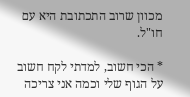מכוון שרוב התכתובת היא עם חו"ל.

* הכי חשוב, למדתי לקח חשוב על הגוף שלי וכמה אני צריכה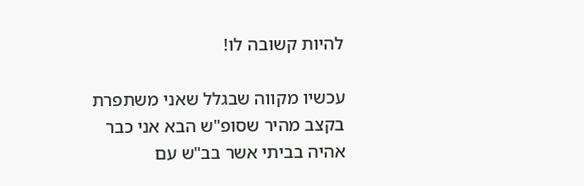להיות קשובה לו!

עכשיו מקווה שבגלל שאני משתפרת בקצב מהיר שסופ"ש הבא אני כבר אהיה בביתי אשר בב"ש עם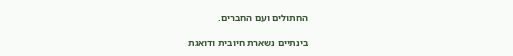החתולים ועם החברים.

בינתיים נשארת חיובית ודואגת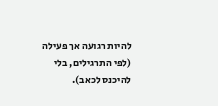להיות רגועה אך פעילה (לפי התרגילים, בלי להיכנס לכאב).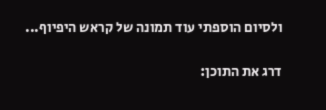ולסיום הוספתי עוד תמונה של קראש היפיוף...

דרג את התוכן: